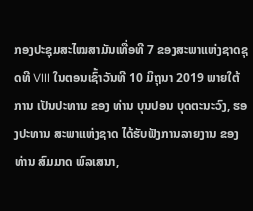ກອງປະຊຸມສະໄໝສາມັນເທື່ອທີ 7 ຂອງສະພາແຫ່ງຊາດຊຸດທີ VIII ໃນຕອນເຊົ້າວັນທີ 10 ມິຖຸນາ 2019 ພາຍໃຕ້ການ ເປັນປະທານ ຂອງ ທ່ານ ບຸນປອນ ບຸດຕະນະວົງ, ຮອງປະທານ ສະພາແຫ່ງຊາດ ໄດ້ຮັບຟັງການລາຍງານ ຂອງ ທ່ານ ສົມມາດ ພົລເສນາ,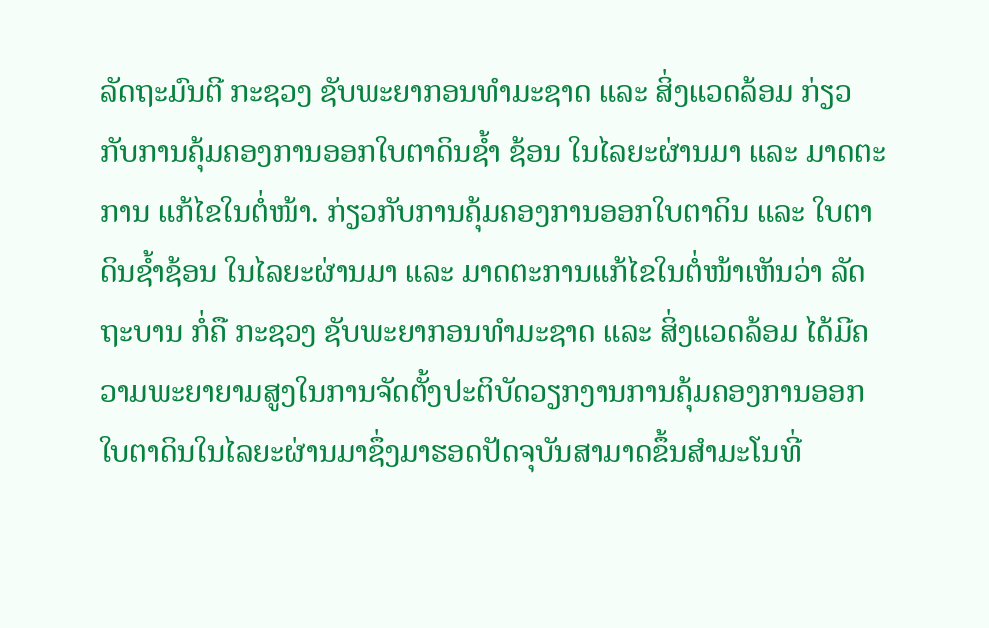ລັດຖະມົນຕີ ກະຊວງ ຊັບພະຍາກອນທຳມະຊາດ ແລະ ສິ່ງແວດລ້ອມ ກ່ຽວກັບການຄຸ້ມຄອງການອອກໃບຕາດິນຊໍ້າ ຊ້ອນ ໃນໄລຍະຜ່ານມາ ແລະ ມາດຕະການ ແກ້ໄຂໃນຕໍ່ໜ້າ. ກ່ຽວກັບການຄຸ້ມຄອງການອອກໃບຕາດິນ ແລະ ໃບຕາດິນຊໍ້າຊ້ອນ ໃນໄລຍະຜ່ານມາ ແລະ ມາດຕະການແກ້ໄຂໃນຕໍ່ໜ້າເຫັນວ່າ ລັດ ຖະບານ ກໍ່ຄື ກະຊວງ ຊັບພະຍາກອນທຳມະຊາດ ແລະ ສິ່ງແວດລ້ອມ ໄດ້ມີຄວາມພະຍາຍາມສູງໃນການຈັດຕັ້ງປະຕິບັດວຽກງານການຄຸ້ມຄອງການອອກໃບຕາດິນໃນໄລຍະຜ່ານມາຊຶ່ງມາຮອດປັດຈຸບັນສາມາດຂຶ້ນສຳມະໂນທີ່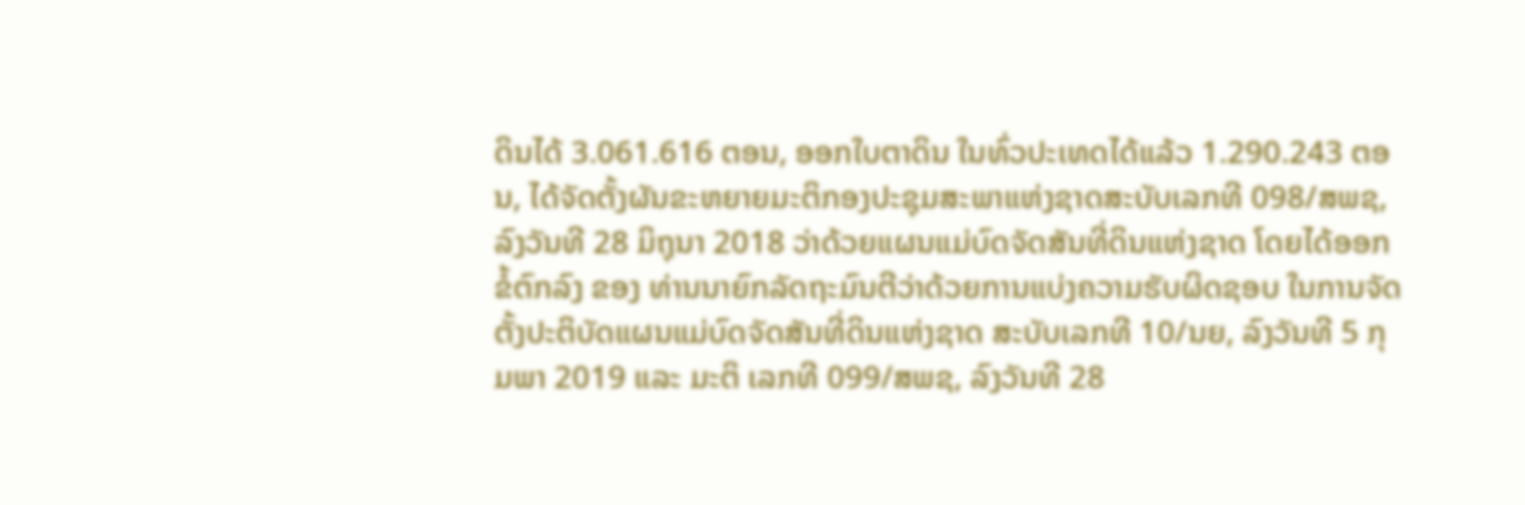ດິນໄດ້ 3.061.616 ຕອນ, ອອກໃບຕາດິນ ໃນທົ່ວປະເທດໄດ້ແລ້ວ 1.290.243 ຕອນ, ໄດ້ຈັດຕັ້ງຜັນຂະຫຍາຍມະຕິກອງປະຊຸມສະພາແຫ່ງຊາດສະບັບເລກທີ 098/ສພຊ, ລົງວັນທີ 28 ມິຖຸນາ 2018 ວ່າດ້ວຍແຜນແມ່ບົດຈັດສັນທີ່ດິນແຫ່ງຊາດ ໂດຍໄດ້ອອກຂໍ້ຕົກລົງ ຂອງ ທ່ານນາຍົກລັດຖະມົນຕີວ່າດ້ວຍການແບ່ງຄວາມຮັບຜິດຊອບ ໃນການຈັດຕັ້ງປະຕິບັດແຜນແມ່ບົດຈັດສັນທີ່ດິນແຫ່ງຊາດ ສະບັບເລກທີ 10/ນຍ, ລົງວັນທີ 5 ກຸມພາ 2019 ແລະ ມະຕິ ເລກທີ 099/ສພຊ, ລົງວັນທີ 28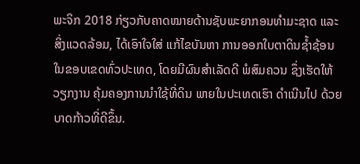ພະຈິກ 2018 ກ່ຽວກັບຄາດໝາຍດ້ານຊັບພະຍາກອນທຳມະຊາດ ແລະ ສິ່ງແວດລ້ອມ, ໄດ້ເອົາໃຈໃສ່ ແກ້ໄຂບັນຫາ ການອອກໃບຕາດິນຊໍ້າຊ້ອນ ໃນຂອບເຂດທົ່ວປະເທດ, ໂດຍມີຜົນສຳເລັດດີ ພໍສົມຄວນ ຊຶ່ງເຮັດໃຫ້ວຽກງານ ຄຸ້ມຄອງການນຳໃຊ້ທີ່ດິນ ພາຍໃນປະເທດເຮົາ ດຳເນີນໄປ ດ້ວຍບາດກ້າວທີ່ດີຂຶ້ນ.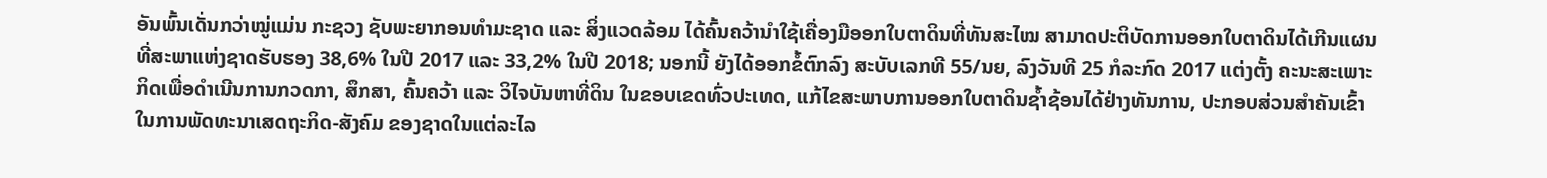ອັນພົ້ນເດັ່ນກວ່າໝູ່ແມ່ນ ກະຊວງ ຊັບພະຍາກອນທຳມະຊາດ ແລະ ສິ່ງແວດລ້ອມ ໄດ້ຄົ້ນຄວ້ານຳໃຊ້ເຄື່ອງມືອອກໃບຕາດິນທີ່ທັນສະໄໝ ສາມາດປະຕິບັດການອອກໃບຕາດິນໄດ້ເກີນແຜນທີ່ສະພາແຫ່ງຊາດຮັບຮອງ 38,6% ໃນປີ 2017 ແລະ 33,2% ໃນປີ 2018; ນອກນີ້ ຍັງໄດ້ອອກຂໍ້ຕົກລົງ ສະບັບເລກທີ 55/ນຍ, ລົງວັນທີ 25 ກໍລະກົດ 2017 ແຕ່ງຕັ້ງ ຄະນະສະເພາະກິດເພື່ອດຳເນີນການກວດກາ, ສຶກສາ, ຄົ້ນຄວ້າ ແລະ ວິໄຈບັນຫາທີ່ດິນ ໃນຂອບເຂດທົ່ວປະເທດ, ແກ້ໄຂສະພາບການອອກໃບຕາດິນຊໍ້າຊ້ອນໄດ້ຢ່າງທັນການ, ປະກອບສ່ວນສຳຄັນເຂົ້າໃນການພັດທະນາເສດຖະກິດ-ສັງຄົມ ຂອງຊາດໃນແຕ່ລະໄລ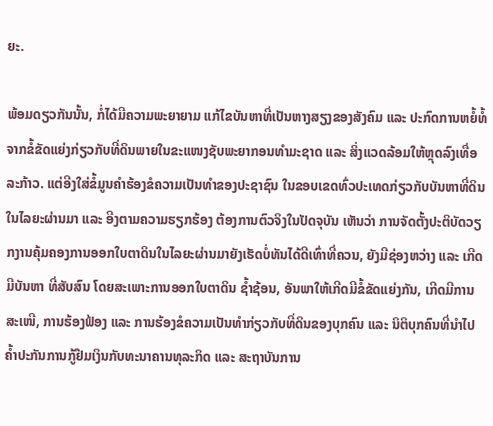ຍະ.

ພ້ອມດຽວກັນນັ້ນ, ກໍ່ໄດ້ມີຄວາມພະຍາຍາມ ແກ້ໄຂບັນຫາທີ່ເປັນຫາງສຽງຂອງສັງຄົມ ແລະ ປະກົດການຫຍໍ້ທໍ້ຈາກຂໍ້ຂັດແຍ່ງກ່ຽວກັບທີ່ດິນພາຍໃນຂະແໜງຊັບພະຍາກອນທຳມະຊາດ ແລະ ສິ່ງແວດລ້ອມໃຫ້ຫຼຸດລົງເທື່ອລະກ້າວ. ແຕ່ອີງໃສ່ຂໍ້ມູນຄຳຮ້ອງຂໍຄວາມເປັນທຳຂອງປະຊາຊົນ ໃນຂອບເຂດທົ່ວປະເທດກ່ຽວກັບບັນຫາທີ່ດິນ ໃນໄລຍະຜ່ານມາ ແລະ ອີງຕາມຄວາມຮຽກຮ້ອງ ຕ້ອງການຕົວຈິງໃນປັດຈຸບັນ ເຫັນວ່າ ການຈັດຕັ້ງປະຕິບັດວຽກງານຄຸ້ມຄອງການອອກໃບຕາດິນໃນໄລຍະຜ່ານມາຍັງເຮັດບໍ່ທັນໄດ້ດີເທົ່າທີ່ຄວນ, ຍັງມີຊ່ອງຫວ່າງ ແລະ ເກີດມີບັນຫາ ທີ່ສັບສົນ ໂດຍສະເພາະການອອກໃບຕາດິນ ຊໍ້າຊ້ອນ, ອັນພາໃຫ້ເກີດມີຂໍ້ຂັດແຍ່ງກັນ, ເກີດມີການສະເໜີ, ການຮ້ອງຟ້ອງ ແລະ ການຮ້ອງຂໍຄວາມເປັນທຳກ່ຽວກັບທີ່ດິນຂອງບຸກຄົນ ແລະ ນິຕິບຸກຄົນທີ່ນຳໄປຄໍ້າປະກັນການກູ້ຢືມເງິນກັບທະນາຄານທຸລະກິດ ແລະ ສະຖາບັນການ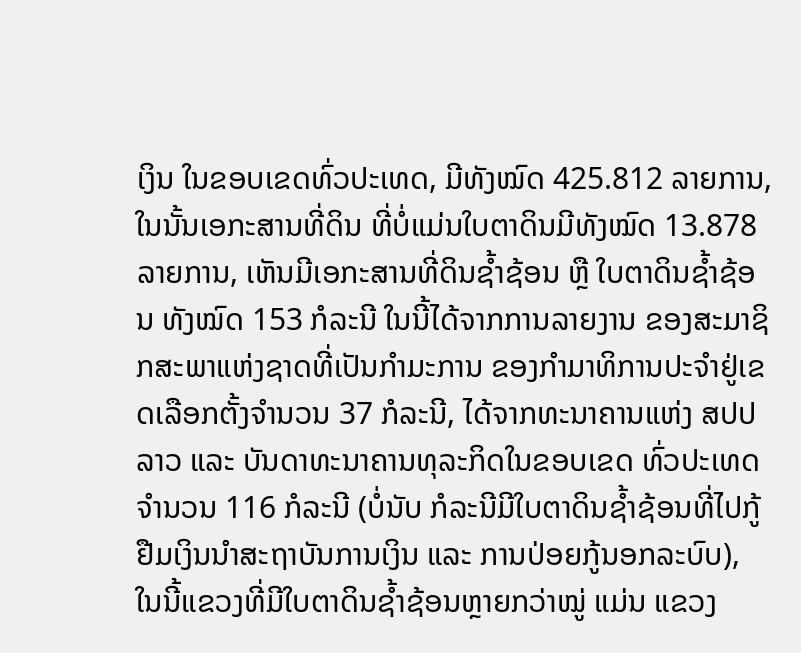ເງິນ ໃນຂອບເຂດທົ່ວປະເທດ, ມີທັງໝົດ 425.812 ລາຍການ, ໃນນັ້ນເອກະສານທີ່ດິນ ທີ່ບໍ່ແມ່ນໃບຕາດິນມີທັງໝົດ 13.878 ລາຍການ, ເຫັນມີເອກະສານທີ່ດິນຊໍ້າຊ້ອນ ຫຼື ໃບຕາດິນຊໍ້າຊ້ອນ ທັງໝົດ 153 ກໍລະນີ ໃນນີ້ໄດ້ຈາກການລາຍງານ ຂອງສະມາຊິກສະພາແຫ່ງຊາດທີ່ເປັນກຳມະການ ຂອງກຳມາທິການປະຈຳຢູ່ເຂດເລືອກຕັ້ງຈຳນວນ 37 ກໍລະນີ, ໄດ້ຈາກທະນາຄານແຫ່ງ ສປປ ລາວ ແລະ ບັນດາທະນາຄານທຸລະກິດໃນຂອບເຂດ ທົ່ວປະເທດຈຳນວນ 116 ກໍລະນີ (ບໍ່ນັບ ກໍລະນີມີໃບຕາດິນຊໍ້າຊ້ອນທີ່ໄປກູ້ຢືມເງິນນຳສະຖາບັນການເງິນ ແລະ ການປ່ອຍກູ້ນອກລະບົບ), ໃນນີ້ແຂວງທີ່ມີໃບຕາດິນຊໍ້າຊ້ອນຫຼາຍກວ່າໝູ່ ແມ່ນ ແຂວງ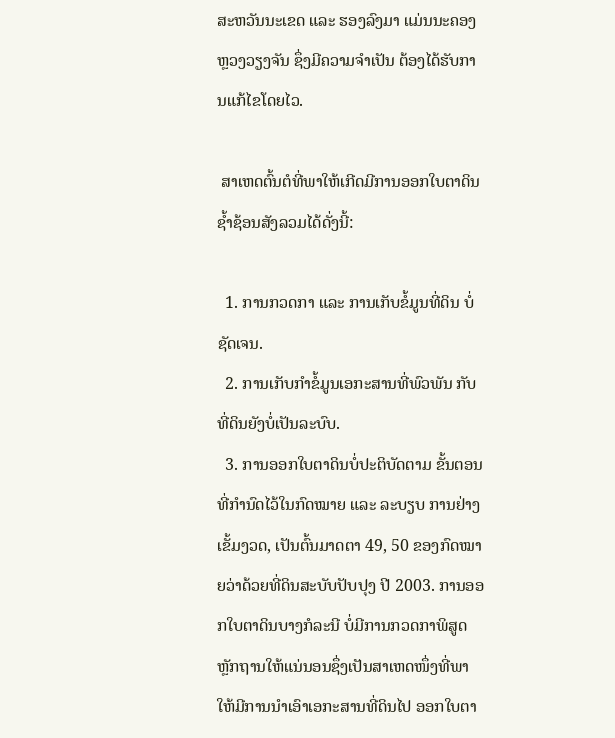ສະຫວັນນະເຂດ ແລະ ຮອງລົງມາ ແມ່ນນະຄອງຫຼວງວຽງຈັນ ຊຶ່ງມີຄວາມຈຳເປັນ ຕ້ອງໄດ້ຮັບການແກ້ໄຂໂດຍໄວ.

 ສາເຫດຕົ້ນຕໍທີ່ພາໃຫ້ເກີດມີການອອກໃບຕາດິນຊໍ້າຊ້ອນສັງລວມໄດ້ດັ່ງນີ້:

  1. ການກວດກາ ແລະ ການເກັບຂໍ້ມູນທີ່ດິນ ບໍ່ຊັດເຈນ.
  2. ການເກັບກຳຂໍ້ມູນເອກະສານທີ່ພົວພັນ ກັບທີ່ດິນຍັງບໍ່ເປັນລະບົບ.
  3. ການອອກໃບຕາດິນບໍ່ປະຕິບັດຕາມ ຂັ້ນຕອນທີ່ກຳນົດໄວ້ໃນກົດໝາຍ ແລະ ລະບຽບ ການຢ່າງເຂັ້ມງວດ, ເປັນຕົ້ນມາດຕາ 49, 50 ຂອງກົດໝາຍວ່າດ້ວຍທີ່ດິນສະບັບປັບປຸງ ປີ 2003. ການອອກໃບຕາດິນບາງກໍລະນີ ບໍ່ມີການກວດກາພິສູດຫຼັກຖານໃຫ້ແນ່ນອນຊຶ່ງເປັນສາເຫດໜຶ່ງທີ່ພາໃຫ້ມີການນຳເອົາເອກະສານທີ່ດິນໄປ ອອກໃບຕາ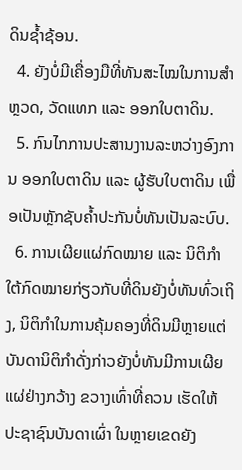ດິນຊໍ້າຊ້ອນ.
  4. ຍັງບໍ່ມີເຄື່ອງມືທີ່ທັນສະໄໝໃນການສຳຫຼວດ, ວັດແທກ ແລະ ອອກໃບຕາດິນ.
  5. ກົນໄກການປະສານງານລະຫວ່າງອົງການ ອອກໃບຕາດິນ ແລະ ຜູ້ຮັບໃບຕາດິນ ເພື່ອເປັນຫຼັກຊັບຄໍ້າປະກັນບໍ່ທັນເປັນລະບົບ.
  6. ການເຜີຍແຜ່ກົດໝາຍ ແລະ ນິຕິກຳໃຕ້ກົດໝາຍກ່ຽວກັບທີ່ດິນຍັງບໍ່ທັນທົ່ວເຖິງ, ນິຕິກຳໃນການຄຸ້ມຄອງທີ່ດິນມີຫຼາຍແຕ່ບັນດານິຕິກຳດັ່ງກ່າວຍັງບໍ່ທັນມີການເຜີຍແຜ່ຢ່າງກວ້າງ ຂວາງເທົ່າທີ່ຄວນ ເຮັດໃຫ້ປະຊາຊົນບັນດາເຜົ່າ ໃນຫຼາຍເຂດຍັງ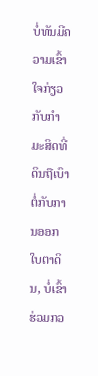ບໍ່ທັນມີຄວາມເຂົ້າໃຈກ່ຽວກັບກຳມະສິດທີ່ດິນຖືເບົາຕໍ່ກັບການອອກໃບຕາດິນ, ບໍ່ເຂົ້າຮ່ວມກວ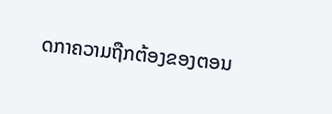ດກາຄວາມຖືກຕ້ອງຂອງຕອນ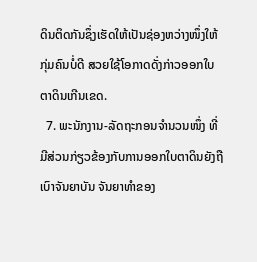ດິນຕິດກັນຊຶ່ງເຮັດໃຫ້ເປັນຊ່ອງຫວ່າງໜຶ່ງໃຫ້ກຸ່ມຄົນບໍ່ດີ ສວຍໃຊ້ໂອກາດດັ່ງກ່າວອອກໃບຕາດິນເກີນເຂດ.
  7. ພະນັກງານ-ລັດຖະກອນຈຳນວນໜຶ່ງ ທີ່ມີສ່ວນກ່ຽວຂ້ອງກັບການອອກໃບຕາດິນຍັງຖືເບົາຈັນຍາບັນ ຈັນຍາທຳຂອງ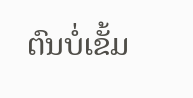ຕົນບໍ່ເຂັ້ມ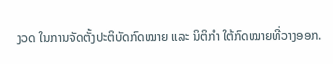ງວດ ໃນການຈັດຕັ້ງປະຕິບັດກົດໝາຍ ແລະ ນິຕິກຳ ໃຕ້ກົດໝາຍທີ່ວາງອອກ.